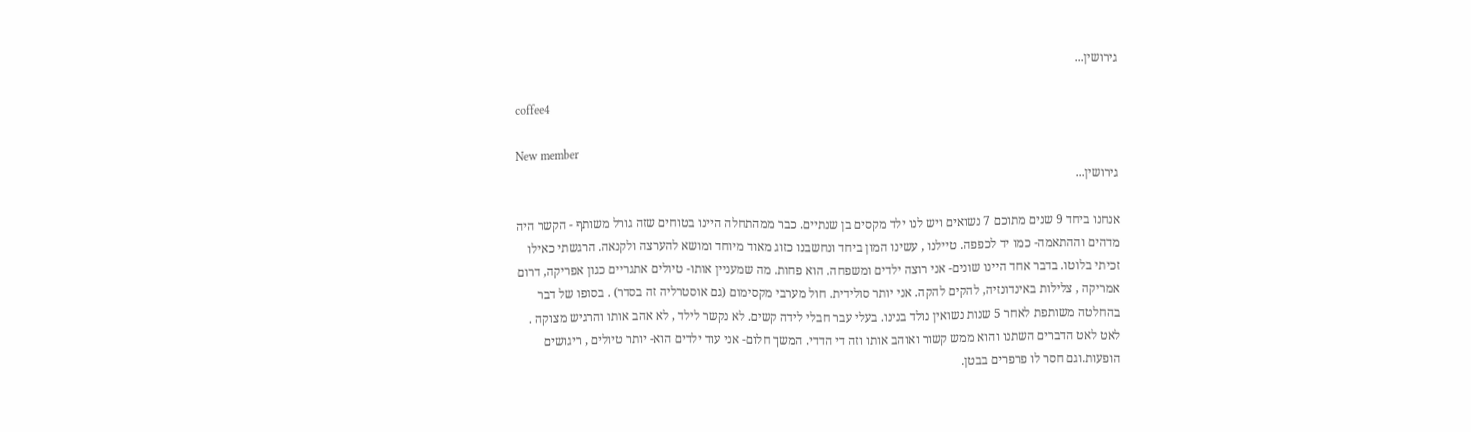גירושין...

coffee4

New member
גירושין...

אנחנו ביחד 9 שנים מתוכם 7 נשואים ויש לנו ילד מקסים בן שנתיים. כבר ממהתחלה היינו בטוחים שזה גורל משותף - הקשר היה מדהים וההתאמה- כמו יד לכפפה. טיילנו , עשינו המון ביחד ונחשבנו כזוג מאוד מיוחד ומושא להערצה ולקנאה. הרגשתי כאילו זכיתי בלוטו. בדבר אחד היינו שונים- אני רוצה ילדים ומשפחה. הוא פחות. מה שמעניין אותו- טיולים אתגריים כגון אפריקה, דרום אמריקה , צלילות באינדונזיה, להקים להקה. אני יותר סולידית. חול מערבי מקסימום (גם אוסטרליה זה בסדר) . בסופו של דבר בהחלטה משותפת לאחר 5 שנות נשואין נולד בנינו. בעלי עבר חבלי לידה קשים. לא נקשר לילד , לא אהב אותו והרגיש מצוקה . לאט לאט הדברים השתנו והוא ממש קשור ואוהב אותו וזה די הדדי. המשך חלום- אני עוד ילדים הוא- יותר טיולים , ריגושים הופעות.וגם חסר לו פרפרים בבטן.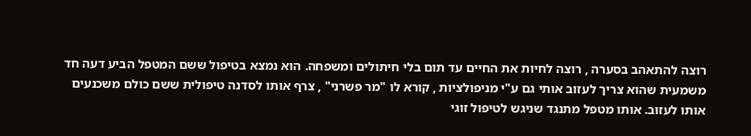רוצה להתאהב בסערה , רוצה לחיות את החיים עד תום בלי חיתולים ומשפחה. הוא נמצא בטיפול ששם המטפל הביע דעה חד משמעית שהוא צריך לעזוב אותי גם ע"י מניפולציות , קורא לו "מר פשרני" , צרף אותו לסדנה טיפולית ששם כולם משכנעים אותו לעזוב. אותו מטפל מתנגד שניגש לטיפול זוגי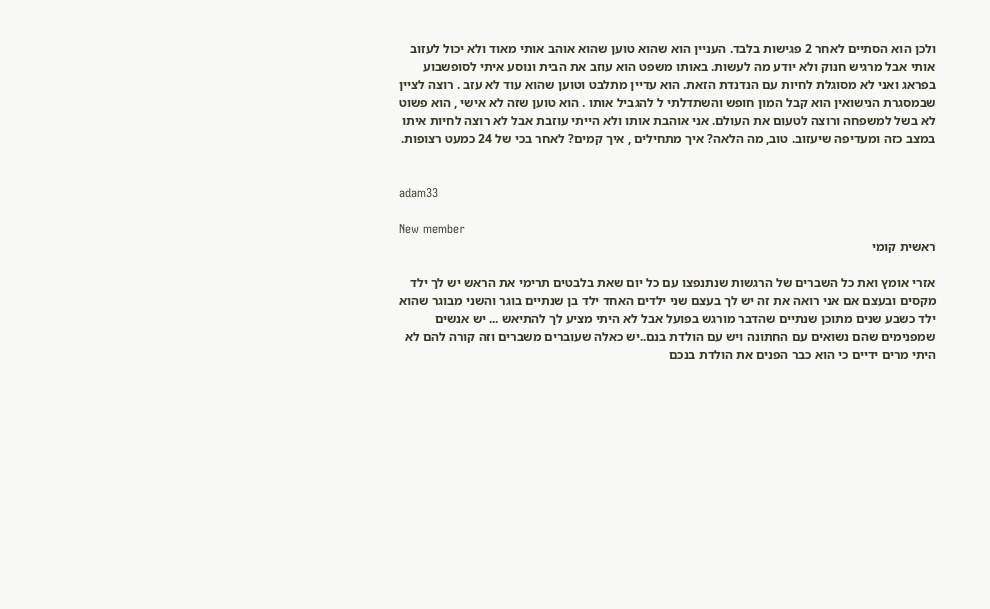ולכן הוא הסתיים לאחר 2 פגישות בלבד. העניין הוא שהוא טוען שהוא אוהב אותי מאוד ולא יכול לעזוב אותי אבל מרגיש חנוק ולא יודע מה לעשות. באותו משפט הוא עוזב את הבית ונוסע איתי לסופשבוע בפראג ואני לא מסוגלת לחיות עם הנדנדת הזאת. הוא עדיין מתלבט וטוען שהוא עוד לא עזב . רוצה לציין שבמסגרת הנישואין הוא קבל המון חופש והשתדלתי ל להגביל אותו . הוא טוען שזה לא אישי , הוא פשוט לא בשל למשפחה ורוצה לטעום את העולם. אני אוהבת אותו ולא הייתי עוזבת אבל לא רוצה לחיות איתו במצב כזה ומעדיפה שיעזוב. טוב, מה הלאה? איך מתחילים , איך קמים? לאחר בכי של 24 כמעט רצופות.


adam33

New member
ראשית קומי

אזרי אומץ ואת כל השברים של הרגשות שנתנפצו עם כל יום שאת בלבטים תרימי את הראש יש לך ילד מקסים ובעצם אם אני רואה את זה יש לך בעצם שני ילדים האחד ילד בן שנתיים בוגר והשני מבוגר שהוא ילד כשבע שנים מתוכן שנתיים שהדבר מורגש בפועל אבל לא היתי מציע לך להתיאש ... יש אנשים שמפנימים שהם נשואים עם החתונה ויש עם הולדת בנם..יש כאלה שעוברים משברים וזה קורה להם לא היתי מרים ידיים כי הוא כבר הפנים את הולדת בנכם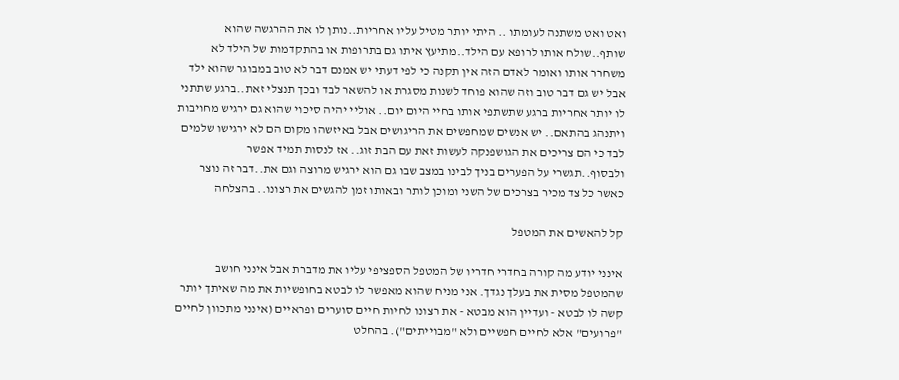ואט ואט משתנה לעומתו .. היתי יותר מטיל עליו אחריות..נותן לו את ההרגשה שהוא שותף..שולח אותו לרופא עם הילד..מתיעץ איתו גם בתרופות או בהתקדמות של הילד לא משחרר אותו ואומר לאדם הזה אין תקנה כי לפי דעתי יש אמנם דבר לא טוב במבוגר שהוא ילד אבל יש גם דבר טוב וזה שהוא פוחד לשנות מסגרת או להשאר לבד ובכך תנצלי זאת..ברגע שתתני לו יותר אחריות ברגע שתשתפי אותו בחיי היום יום.. אוליי יהיה סיכוי שהוא גם ירגיש מחויבות ויתנהג בהתאם.. יש אנשים שמחפשים את הריגושים אבל באיזשהו מקום הם לא ירגישו שלמים לבד כי הם צריכים את הגושפנקה לעשות זאת עם הבת זוג.. אז לנסות תמיד אפשר ולבסוף..תגשרי על הפערים בניך לבינו במצב שבו גם הוא ירגיש מרוצה וגם את..דבר זה נוצר כאשר כל צד מכיר בצרכים של השני ומוכן לותר ובאותו זמן להגשים את רצונו.. בהצלחה

קל להאשים את המטפל

אינני יודע מה קורה בחדרי חדריו של המטפל הספציפי עליו את מדברת אבל אינני חושב שהמטפל מסית את בעלך נגדך. אני מניח שהוא מאפשר לו לבטא בחופשיות את מה שאיתך יותר קשה לו לבטא - ועדיין הוא מבטא - את רצונו לחיות חיים סוערים ופראיים (אינני מתכוון לחיים "פרועים" אלא לחיים חפשיים ולא "מבוייתים"). בהחלט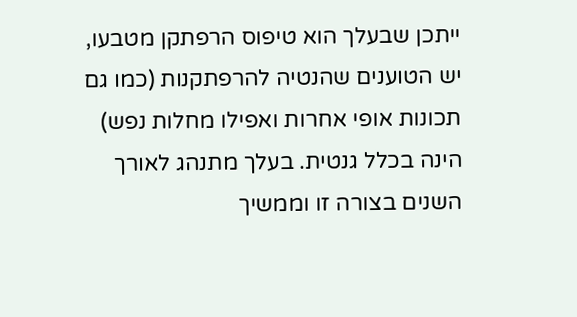ייתכן שבעלך הוא טיפוס הרפתקן מטבעו, יש הטוענים שהנטיה להרפתקנות (כמו גם תכונות אופי אחרות ואפילו מחלות נפש) הינה בכלל גנטית. בעלך מתנהג לאורך השנים בצורה זו וממשיך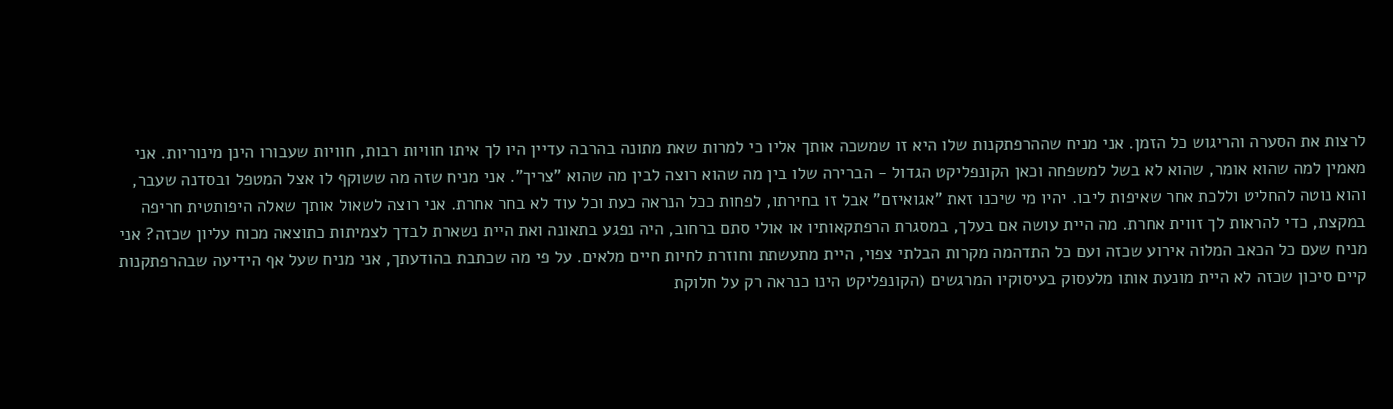לרצות את הסערה והריגוש כל הזמן. אני מניח שההרפתקנות שלו היא זו שמשכה אותך אליו כי למרות שאת מתונה בהרבה עדיין היו לך איתו חוויות רבות, חוויות שעבורו הינן מינוריות. אני מאמין למה שהוא אומר, שהוא לא בשל למשפחה וכאן הקונפליקט הגדול - הברירה שלו בין מה שהוא רוצה לבין מה שהוא "צריך". אני מניח שזה מה ששוקף לו אצל המטפל ובסדנה שעבר, והוא נוטה להחליט וללכת אחר שאיפות ליבו. יהיו מי שיכנו זאת "אגואיזם" אבל זו בחירתו, לפחות ככל הנראה כעת וכל עוד לא בחר אחרת. אני רוצה לשאול אותך שאלה היפותטית חריפה במקצת, כדי להראות לך זווית אחרת. מה היית עושה אם בעלך, במסגרת הרפתקאותיו או אולי סתם ברחוב, היה נפגע בתאונה ואת היית נשארת לבדך לצמיתות כתוצאה מכוח עליון שכזה? אני מניח שעם כל הכאב המלוה אירוע שכזה ועם כל התדהמה מקרות הבלתי צפוי, היית מתעשתת וחוזרת לחיות חיים מלאים. על פי מה שכתבת בהודעתך, אני מניח שעל אף הידיעה שבהרפתקנות קיים סיכון שכזה לא היית מונעת אותו מלעסוק בעיסוקיו המרגשים (הקונפליקט הינו כנראה רק על חלוקת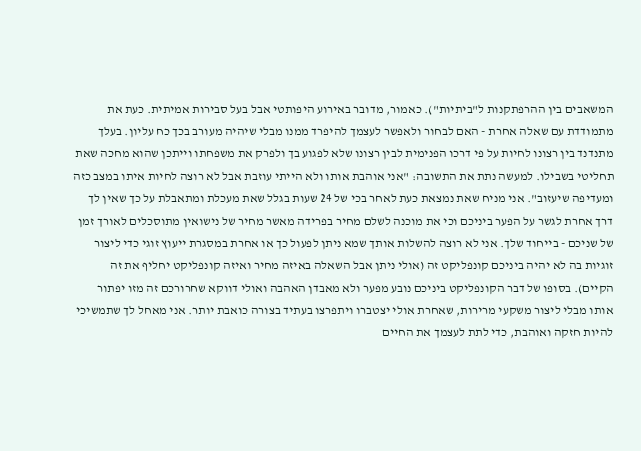המשאבים בין ההרפתקנות ל"ביתיות"). כאמור, מדובר באירוע היפותטי אבל בעל סבירות אמיתית. כעת את מתמודדת עם שאלה אחרת - האם לבחור ולאפשר לעצמך להיפרד ממנו מבלי שיהיה מעורב בכך כח עליון. בעלך מתנדנד בין רצונו לחיות על פי דרכו הפנימית לבין רצונו שלא לפגוע בך ולפרק את משפחתו וייתכן שהוא מחכה שאת תחליטי בשבילו. למעשה נתת את התשובה: "אני אוהבת אותו ולא הייתי עוזבת אבל לא רוצה לחיות איתו במצב כזה ומעדיפה שיעזוב". אני מניח שאת נמצאת כעת לאחר בכי של 24 שעות בגלל שאת מעכלת ומתאבלת על כך שאין לך דרך אחרת לגשר על הפער ביניכם וכי את מוכנה לשלם מחיר בפרידה מאשר מחיר של נישואין מתוסכלים לאורך זמן של שניכם - בייחוד שלך. אני לא רוצה להשלות אותך שמא ניתן לפעול כך או אחרת במסגרת ייעוץ זוגי כדי ליצור זוגיות בה לא יהיה ביניכם קונפליקט זה (אולי ניתן אבל השאלה באיזה מחיר ואיזה קונפליקט יחליף את זה הקיים). בסופו של דבר הקונפליקט ביניכם נובע מפער ולא מאבדן האהבה ואולי דווקא שחרורכם זה מזו יפתור אותו מבלי ליצור משקעי מרירות, שאחרת אולי יצטברו ויתפרצו בעתיד בצורה כואבת יותר. אני מאחל לך שתמשיכי להיות חזקה ואוהבת, כדי לתת לעצמך את החיים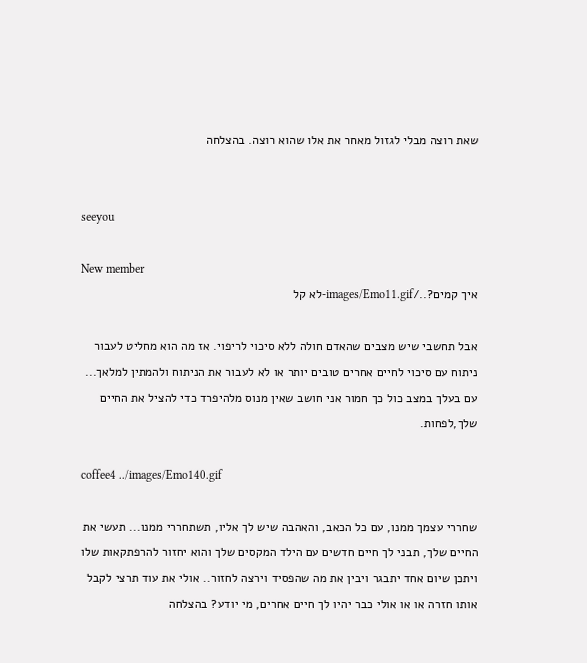שאת רוצה מבלי לגזול מאחר את אלו שהוא רוצה. בהצלחה


seeyou

New member
איך קמים?../images/Emo11.gif-לא קל

אבל תחשבי שיש מצבים שהאדם חולה ללא סיכוי לריפוי. אז מה הוא מחליט לעבור ניתוח עם סיכוי לחיים אחרים טובים יותר או לא לעבור את הניתוח ולהמתין למלאך... עם בעלך במצב כול כך חמור אני חושב שאין מנוס מלהיפרד כדי להציל את החיים שלך,לפחות.

coffee4 ../images/Emo140.gif

שחררי עצמך ממנו, עם כל הכאב, והאהבה שיש לך אליו, תשתחררי ממנו... תעשי את החיים שלך, תבני לך חיים חדשים עם הילד המקסים שלך והוא יחזור להרפתקאות שלו ויתכן שיום אחד יתבגר ויבין את מה שהפסיד וירצה לחזור.. אולי את עוד תרצי לקבל אותו חזרה או או אולי כבר יהיו לך חיים אחרים, מי יודע? בהצלחה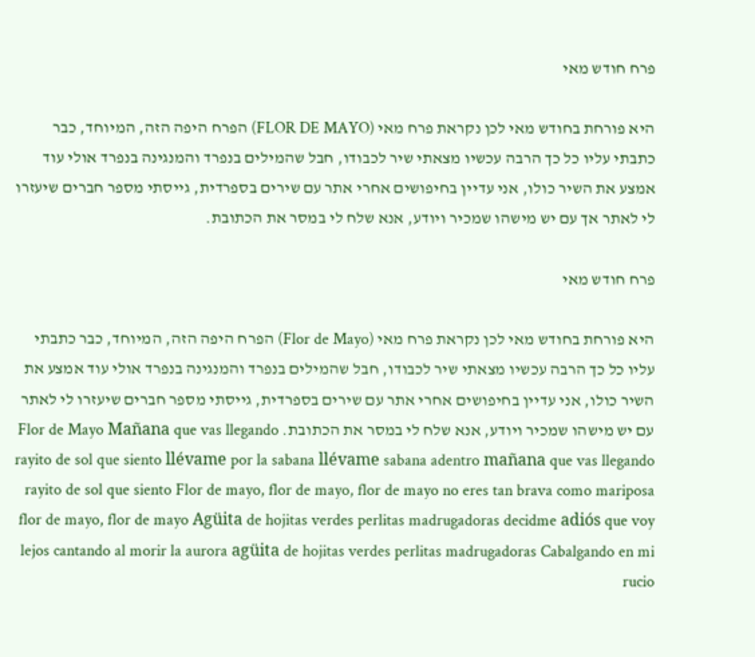פרח חודש מאי

היא פורחת בחודש מאי לכן נקראת פרח מאי (FLOR DE MAYO) הפרח היפה הזה, המיוחד, כבר כתבתי עליו כל כך הרבה עכשיו מצאתי שיר לכבודו, חבל שהמילים בנפרד והמנגינה בנפרד אולי עוד אמצע את השיר כולו, אני עדיין בחיפושים אחרי אתר עם שירים בספרדית, גייסתי מספר חברים שיעזרו לי לאתר אך עם יש מישהו שמכיר ויודע, אנא שלח לי במסר את הכתובת.

פרח חודש מאי

היא פורחת בחודש מאי לכן נקראת פרח מאי (Flor de Mayo) הפרח היפה הזה, המיוחד, כבר כתבתי עליו כל כך הרבה עכשיו מצאתי שיר לכבודו, חבל שהמילים בנפרד והמנגינה בנפרד אולי עוד אמצע את השיר כולו, אני עדיין בחיפושים אחרי אתר עם שירים בספרדית, גייסתי מספר חברים שיעזרו לי לאתר עם יש מישהו שמכיר ויודע, אנא שלח לי במסר את הכתובת. Flor de Mayo Mañana que vas llegando rayito de sol que siento llévame por la sabana llévame sabana adentro mañana que vas llegando rayito de sol que siento Flor de mayo, flor de mayo, flor de mayo no eres tan brava como mariposa flor de mayo, flor de mayo Agüita de hojitas verdes perlitas madrugadoras decidme adiós que voy lejos cantando al morir la aurora agüita de hojitas verdes perlitas madrugadoras Cabalgando en mi rucio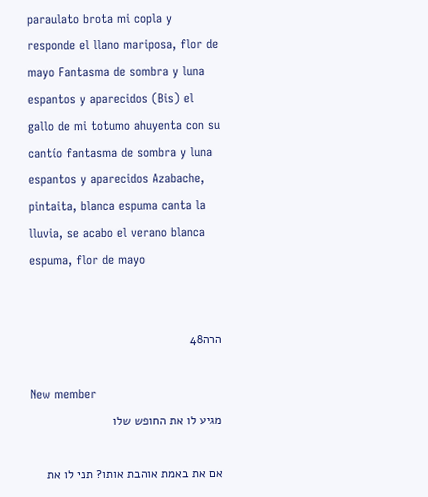paraulato brota mi copla y responde el llano mariposa, flor de mayo Fantasma de sombra y luna espantos y aparecidos (Bis) el gallo de mi totumo ahuyenta con su cantío fantasma de sombra y luna espantos y aparecidos Azabache, pintaita, blanca espuma canta la lluvia, se acabo el verano blanca espuma, flor de mayo


הרה48

New member
מגיע לו את החופש שלו

אם את באמת אוהבת אותו? תני לו את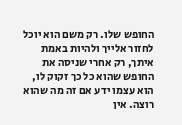החופש שלו. רק משם הוא יוכל לחזור אלייך ולהיות באמת איתך, רק אחרי שניסה את החופש שהוא כל כך זקוק לו, הוא עצמו ידע אם זה מה שהוא רוצה. אין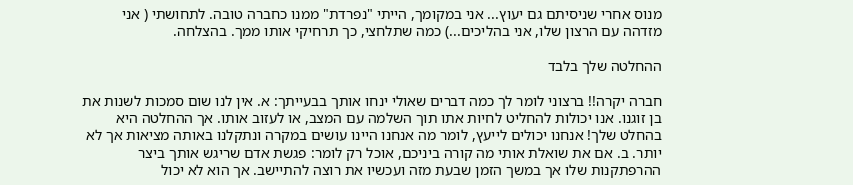מנוס אחרי שניסיתם גם יעוץ... אני במקומך, הייתי "נפרדת" ממנו כחברה טובה. לתחושתי ( אני מזדהה עם הרצון שלו, אני בהליכים...) כמה שתלחצי, כך תרחיקי אותו ממך. בהצלחה.

ההחלטה שלך בלבד

חברה יקרה!! ברצוני לומר לך כמה דברים שאולי ינחו אותך בבעייתך: א. אין לנו שום סמכות לשנות את בן זוגנו. אנו יכולות להחליט לחיות אתו תוך השלמה עם המצב, או לעזוב אותו. אך ההחלטה היא בהחלט שלך! אנחנו יכולים לייעץ, לומר מה אנחנו היינו עושים במקרה ונתקלנו באותה מציאות אך לא יותר. ב. אם את שואלת אותי מה קורה ביניכם, אוכל רק לומר: פגשת אדם שריגש אותך ביצר ההרפתקנות שלו אך במשך הזמן שבעת מזה ועכשיו את רוצה להתיישב. אך הוא לא יכול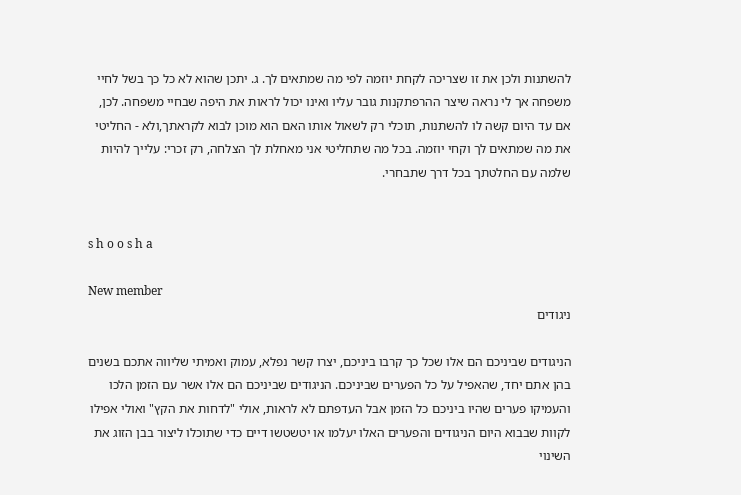להשתנות ולכן את זו שצריכה לקחת יוזמה לפי מה שמתאים לך. ג. יתכן שהוא לא כל כך בשל לחיי משפחה אך לי נראה שיצר ההרפתקנות גובר עליו ואינו יכול לראות את היפה שבחיי משפחה. לכן, אם עד היום קשה לו להשתנות, תוכלי רק לשאול אותו האם הוא מוכן לבוא לקראתך,ולא - החליטי את מה שמתאים לך וקחי יוזמה. בכל מה שתחליטי אני מאחלת לך הצלחה, רק זכרי: עלייך להיות שלמה עם החלטתך בכל דרך שתבחרי.


s h o o s h a

New member
ניגודים

הניגודים שביניכם הם אלו שכל כך קרבו ביניכם, יצרו קשר נפלא, עמוק ואמיתי שליווה אתכם בשנים בהן אתם יחד, שהאפיל על כל הפערים שביניכם. הניגודים שביניכם הם אלו אשר עם הזמן הלכו והעמיקו פערים שהיו ביניכם כל הזמן אבל העדפתם לא לראות, אולי "לדחות את הקץ" ואולי אפילו לקוות שבבוא היום הניגודים והפערים האלו יעלמו או יטשטשו דיים כדי שתוכלו ליצור בבן הזוג את השינוי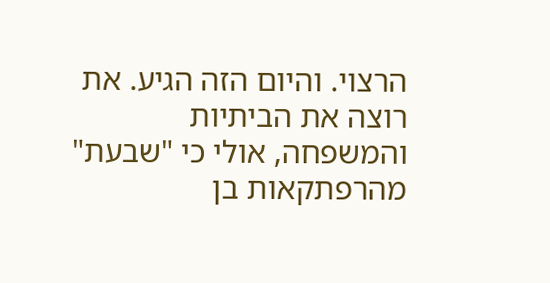הרצוי. והיום הזה הגיע. את רוצה את הביתיות והמשפחה, אולי כי "שבעת" מהרפתקאות בן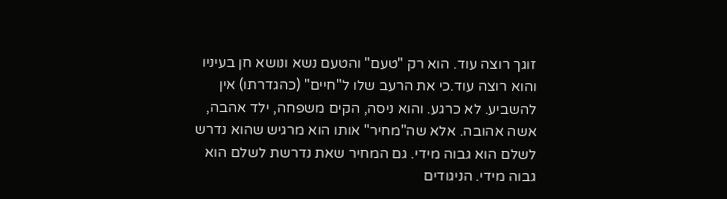זוגך רוצה עוד. הוא רק "טעם" והטעם נשא ונושא חן בעיניו והוא רוצה עוד.כי את הרעב שלו ל"חיים" (כהגדרתו) אין להשביע. לא כרגע. והוא ניסה, הקים משפחה, ילד אהבה, אשה אהובה. אלא שה"מחיר" אותו הוא מרגיש שהוא נדרש לשלם הוא גבוה מידי. גם המחיר שאת נדרשת לשלם הוא גבוה מידי. הניגודים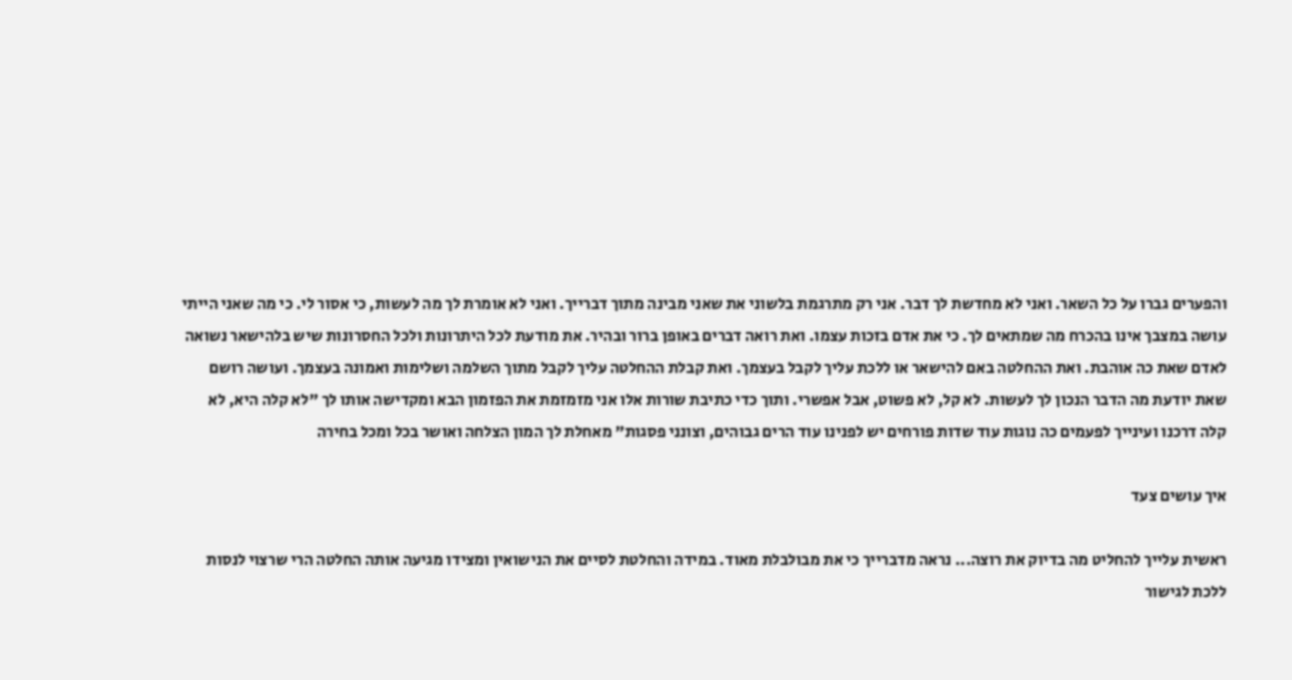והפערים גברו על כל השאר. ואני לא מחדשת לך דבר. אני רק מתרגמת בלשוני את שאני מבינה מתוך דברייך. ואני לא אומרת לך מה לעשות, כי אסור לי. כי מה שאני הייתי עושה במצבך אינו בהכרח מה שמתאים לך. כי את אדם בזכות עצמו. ואת רואה דברים באופן ברור ובהיר. את מודעת לכל היתרונות ולכל החסרונות שיש בלהישאר נשואה לאדם שאת כה אוהבת. ואת ההחלטה באם להישאר או ללכת עליך לקבל בעצמך. ואת קבלת ההחלטה עליך לקבל מתוך השלמה ושלימות ואמונה בעצמך. ועושה רושם שאת יודעת מה הדבר הנכון לך לעשות. לא קל, לא פשוט, אבל אפשרי. ותוך כדי כתיבת שורות אלו אני מזמזמת את הפזמון הבא ומקדישה אותו לך "לא קלה היא, לא קלה דרכנו ועינייך לפעמים כה נוגות עוד שדות פורחים יש לפנינו עוד הרים גבוהים, וצונני פסגות" מאחלת לך המון הצלחה ואושר בכל ומכל בחירה

איך עושים צעד

ראשית עלייך להחליט מה בדיוק את רוצה... נראה מדברייך כי את מבולבלת מאוד. במידה והחלטת לסיים את הנישואין ומצידו מגיעה אותה החלטה הרי שרצוי לנסות ללכת לגישור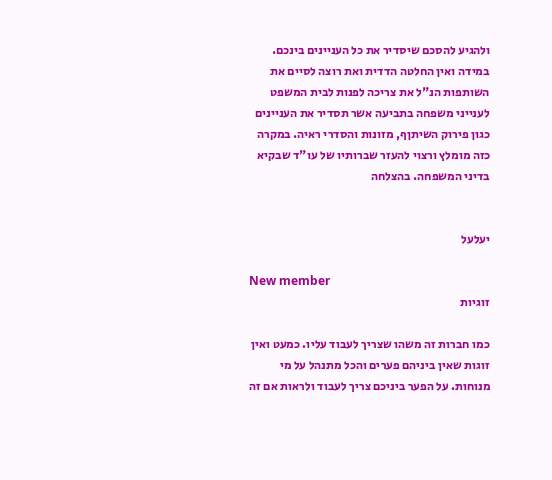ולהגיע להסכם שיסדיר את כל העניינים בינכם. במידה ואין החלטה הדדית ואת רוצה לסיים את השותפות הנ"ל את צריכה לפנות לבית המשפט לענייני משפחה בתביעה אשר תסדיר את העניינים כגון פירוק השיתןף, מזונות והסדרי ראיה. במקרה כזה מומלץ ורצוי להעזר שברותיו של עו"ד שבקיא בדיני המשפחה. בהצלחה


יעלעל

New member
זוגיות

כמו חברות זה משהו שצריך לעבוד עליו. כמעט ואין זוגות שאין ביניהם פערים והכל מתנהל על מי מנוחות. על הפער ביניכם צריך לעבוד ולראות אם זה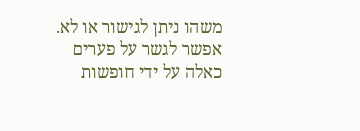משהו ניתן לגישור או לא. אפשר לגשר על פערים כאלה על ידי חופשות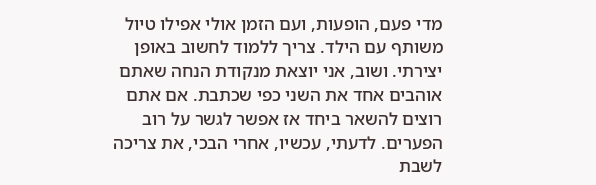מדי פעם, הופעות, ועם הזמן אולי אפילו טיול משותף עם הילד. צריך ללמוד לחשוב באופן יצירתי. ושוב, אני יוצאת מנקודת הנחה שאתם אוהבים אחד את השני כפי שכתבת. אם אתם רוצים להשאר ביחד אז אפשר לגשר על רוב הפערים. לדעתי, עכשיו, אחרי הבכי, את צריכה לשבת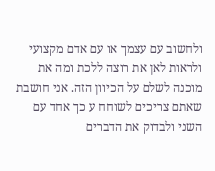ולחשוב עם עצמך או עם אדם מקצועי ולראות לאן את רוצה ללכת ומה את מוכנה לשלם על הכיוון הזה. אני חושבת שאתם צריכים לשוחח ע כך אחד עם השני ולבדוק את הדברים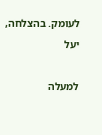לעומק. בהצלחה, יעל

למעלה